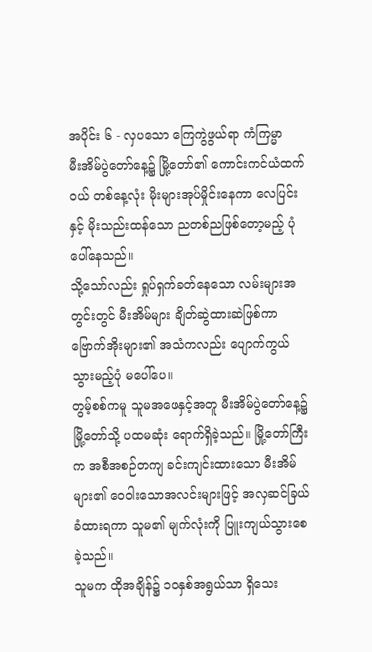အပိုင်း ၆ - လှပသော ကြေကွဲဖွယ်ရာ ကံကြမ္မာ
မီးအိမ်ပွဲတော်နေ့၌ မြို့တော်၏ ကောင်းကင်ယံထက်ဝယ် တစ်နေ့လုံး မိုးများအုပ်မှိုင်းနေကာ လေပြင်းနှင့် မိုးသည်းထန်သော ညတစ်ညဖြစ်တော့မည့် ပုံပေါ်နေသည်။
သို့သော်လည်း ရှုပ်ရှက်ခတ်နေသော လမ်းများအတွင်းတွင် မီးအိမ်များ ချိတ်ဆွဲထားဆဲဖြစ်ကာ ဗြောက်အိုးများ၏ အသံကလည်း ပျောက်ကွယ်သွားမည့်ပုံ မပေါ်ပေ။
တွမ့်စစ်ကမူ သူမအဖေနှင့်အတူ မီးအိမ်ပွဲတော်နေ့၌ မြို့တော်သို့ ပထမဆုံး ရောက်ရှိခဲ့သည်။ မြို့တော်ကြီးက အစီအစဉ်တကျ ခင်းကျင်းထားသော မီးအိမ်များ၏ ဝေဝါးသောအလင်းများဖြင့် အလှဆင်ခြယ်ခံထားရကာ သူမ၏ မျက်လုံးကို ပြူးကျယ်သွားစေခဲ့သည်။
သူမက ထိုအချိန်၌ ၁၀နှစ်အရွယ်သာ ရှိသေး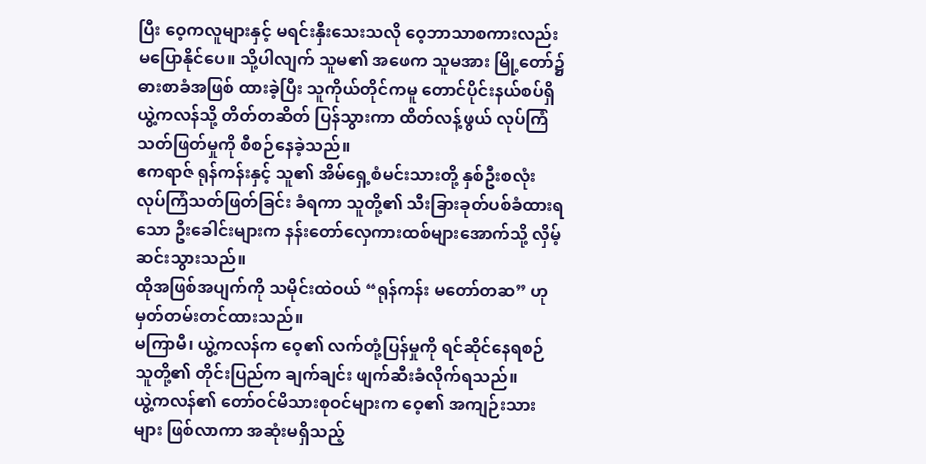ပြီး ဝေ့ကလူများနှင့် မရင်းနှီးသေးသလို ဝေ့ဘာသာစကားလည်း မပြောနိုင်ပေ။ သို့ပါလျက် သူမ၏ အဖေက သူမအား မြို့တော်၌ ဓားစာခံအဖြစ် ထားခဲ့ပြီး သူကိုယ်တိုင်ကမူ တောင်ပိုင်းနယ်စပ်ရှိ ယွဲ့ကလန်သို့ တိတ်တဆိတ် ပြန်သွားကာ ထိတ်လန့်ဖွယ် လုပ်ကြံသတ်ဖြတ်မှုကို စီစဉ်နေခဲ့သည်။
ဧကရာဇ် ရုန်ကန်းနှင့် သူ၏ အိမ်ရှေ့စံမင်းသားတို့ နှစ်ဦးစလုံး လုပ်ကြံသတ်ဖြတ်ခြင်း ခံရကာ သူတို့၏ သီးခြားခုတ်ပစ်ခံထားရသော ဦးခေါင်းများက နန်းတော်လှေကားထစ်များအောက်သို့ လှိမ့်ဆင်းသွားသည်။
ထိုအဖြစ်အပျက်ကို သမိုင်းထဲဝယ် “ရုန်ကန်း မတော်တဆ” ဟု မှတ်တမ်းတင်ထားသည်။
မကြာမီ၊ ယွဲ့ကလန်က ဝေ့၏ လက်တုံ့ပြန်မှုကို ရင်ဆိုင်နေရစဉ် သူတို့၏ တိုင်းပြည်က ချက်ချင်း ဖျက်ဆီးခံလိုက်ရသည်။
ယွဲ့ကလန်၏ တော်ဝင်မိသားစုဝင်များက ဝေ့၏ အကျဉ်းသားများ ဖြစ်လာကာ အဆုံးမရှိသည့်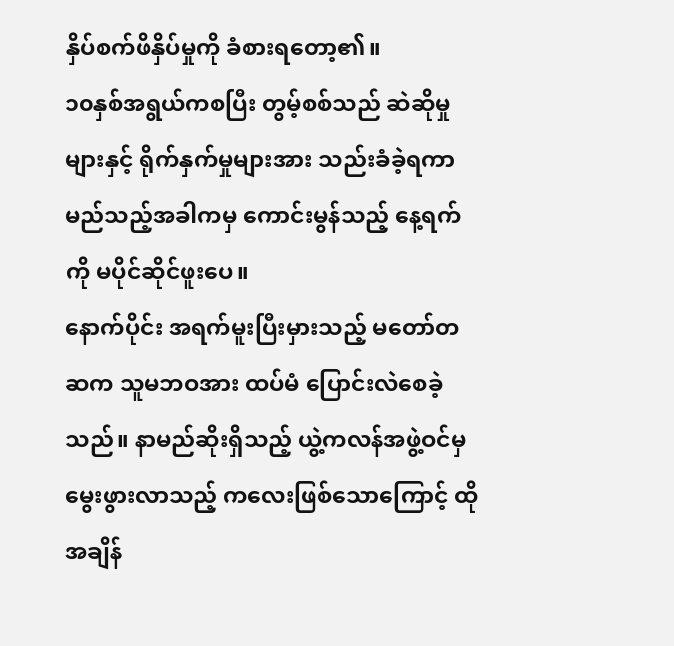နှိပ်စက်ဖိနှိပ်မှုကို ခံစားရတော့၏။
၁၀နှစ်အရွယ်ကစပြီး တွမ့်စစ်သည် ဆဲဆိုမှုများနှင့် ရိုက်နှက်မှုများအား သည်းခံခဲ့ရကာ မည်သည့်အခါကမှ ကောင်းမွန်သည့် နေ့ရက်ကို မပိုင်ဆိုင်ဖူးပေ။
နောက်ပိုင်း အရက်မူးပြီးမှားသည့် မတော်တဆက သူမဘဝအား ထပ်မံ ပြောင်းလဲစေခဲ့သည်။ နာမည်ဆိုးရှိသည့် ယွဲ့ကလန်အဖွဲ့ဝင်မှ မွေးဖွားလာသည့် ကလေးဖြစ်သောကြောင့် ထိုအချိန်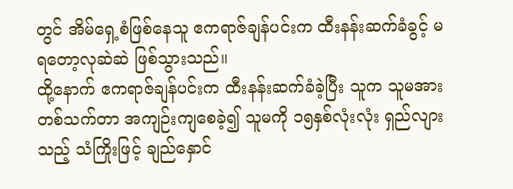တွင် အိမ်ရှေ့စံဖြစ်နေသူ ဧကရာဇ်ချန်ပင်းက ထီးနန်းဆက်ခံခွင့် မရတော့လုဆဲဆဲ ဖြစ်သွားသည်။
ထို့နောက် ဧကရာဇ်ချန်ပင်းက ထီးနန်းဆက်ခံခဲ့ပြီး သူက သူမအား တစ်သက်တာ အကျဉ်းကျစေခဲ့၍ သူမကို ၁၅နှစ်လုံးလုံး ရှည်လျားသည့် သံကြိုးဖြင့် ချည်နှောင်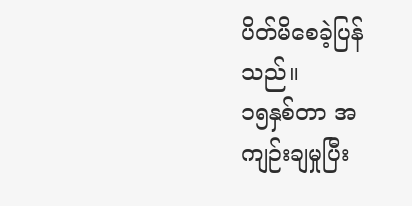ပိတ်မိစေခဲ့ပြန်သည်။
၁၅နှစ်တာ အကျဉ်းချမှုပြီး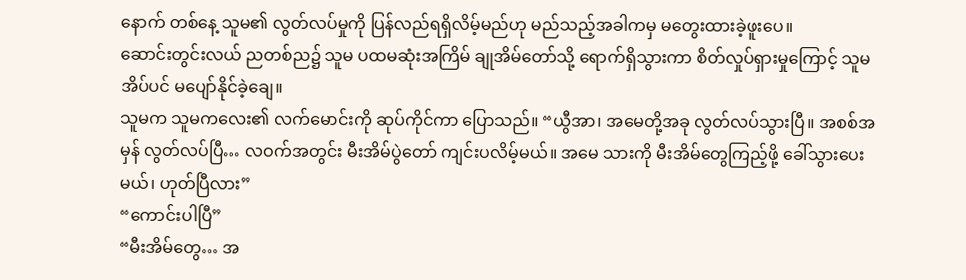နောက် တစ်နေ့ သူမ၏ လွတ်လပ်မှုကို ပြန်လည်ရရှိလိမ့်မည်ဟု မည်သည့်အခါကမှ မတွေးထားခဲ့ဖူးပေ။
ဆောင်းတွင်းလယ် ညတစ်ည၌ သူမ ပထမဆုံးအကြိမ် ချုအိမ်တော်သို့ ရောက်ရှိသွားကာ စိတ်လှုပ်ရှားမှုကြောင့် သူမ အိပ်ပင် မပျော်နိုင်ခဲ့ချေ။
သူမက သူမကလေး၏ လက်မောင်းကို ဆုပ်ကိုင်ကာ ပြောသည်။ “ယွီအာ၊ အမေတို့အခု လွတ်လပ်သွားပြီ။ အစစ်အမှန် လွတ်လပ်ပြီ… လဝက်အတွင်း မီးအိမ်ပွဲတော် ကျင်းပလိမ့်မယ်။ အမေ သားကို မီးအိမ်တွေကြည့်ဖို့ ခေါ်သွားပေးမယ်၊ ဟုတ်ပြီလား”
“ကောင်းပါပြီ”
“မီးအိမ်တွေ… အ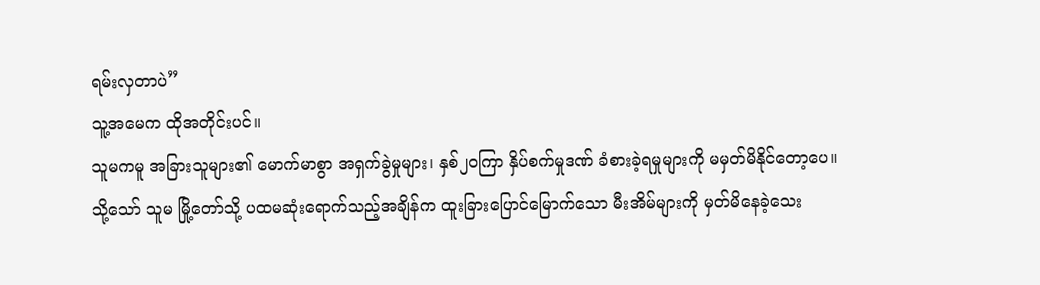ရမ်းလှတာပဲ”
သူ့အမေက ထိုအတိုင်းပင်။
သူမကမူ အခြားသူများ၏ မောက်မာစွာ အရှက်ခွဲမှုများ၊ နှစ်၂၀ကြာ နှိပ်စက်မှုဒဏ် ခံစားခဲ့ရမှုများကို မမှတ်မိနိုင်တော့ပေ။
သို့သော် သူမ မြို့တော်သို့ ပထမဆုံးရောက်သည့်အချိန်က ထူးခြားပြောင်မြောက်သော မီးအိမ်များကို မှတ်မိနေခဲ့သေး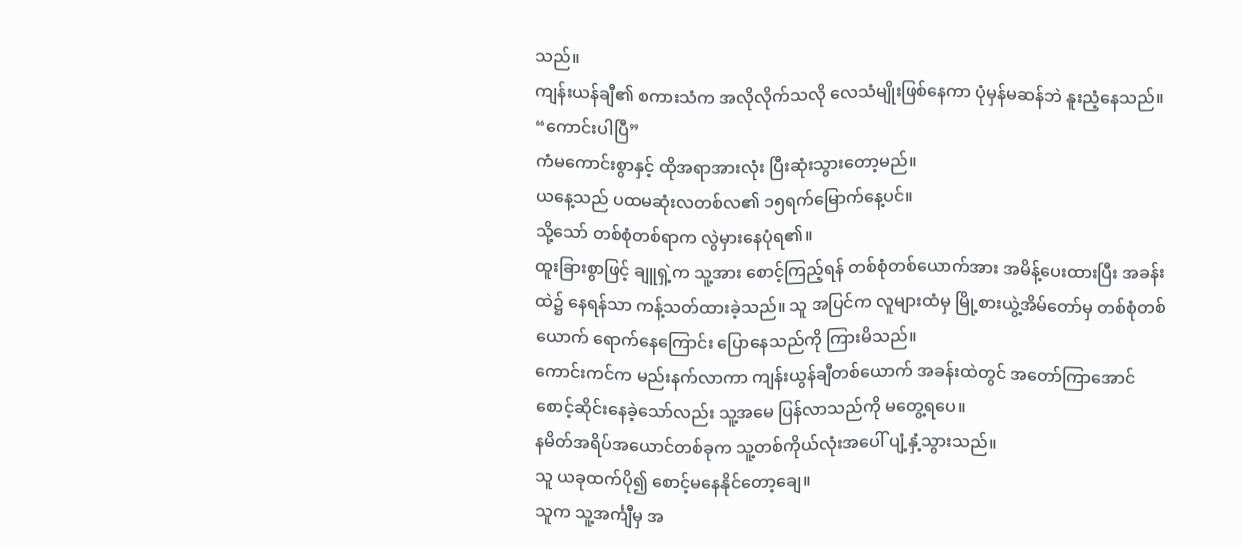သည်။
ကျန်းယန်ချီ၏ စကားသံက အလိုလိုက်သလို လေသံမျိုးဖြစ်နေကာ ပုံမှန်မဆန်ဘဲ နူးညံ့နေသည်။ “ကောင်းပါပြီ”
ကံမကောင်းစွာနှင့် ထိုအရာအားလုံး ပြီးဆုံးသွားတော့မည်။
ယနေ့သည် ပထမဆုံးလတစ်လ၏ ၁၅ရက်မြောက်နေ့ပင်။
သို့သော် တစ်စုံတစ်ရာက လွဲမှားနေပုံရ၏။
ထူးခြားစွာဖြင့် ချူရှဲ့က သူ့အား စောင့်ကြည့်ရန် တစ်စုံတစ်ယောက်အား အမိန့်ပေးထားပြီး အခန်းထဲ၌ နေရန်သာ ကန့်သတ်ထားခဲ့သည်။ သူ အပြင်က လူများထံမှ မြို့စားယွဲ့အိမ်တော်မှ တစ်စုံတစ်ယောက် ရောက်နေကြောင်း ပြောနေသည်ကို ကြားမိသည်။
ကောင်းကင်က မည်းနက်လာကာ ကျန်းယွန်ချီတစ်ယောက် အခန်းထဲတွင် အတော်ကြာအောင် စောင့်ဆိုင်းနေခဲ့သော်လည်း သူ့အမေ ပြန်လာသည်ကို မတွေ့ရပေ။
နမိတ်အရိပ်အယောင်တစ်ခုက သူ့တစ်ကိုယ်လုံးအပေါ် ပျံ့နှံ့သွားသည်။
သူ ယခုထက်ပို၍ စောင့်မနေနိုင်တော့ချေ။
သူက သူ့အင်္ကျီမှ အ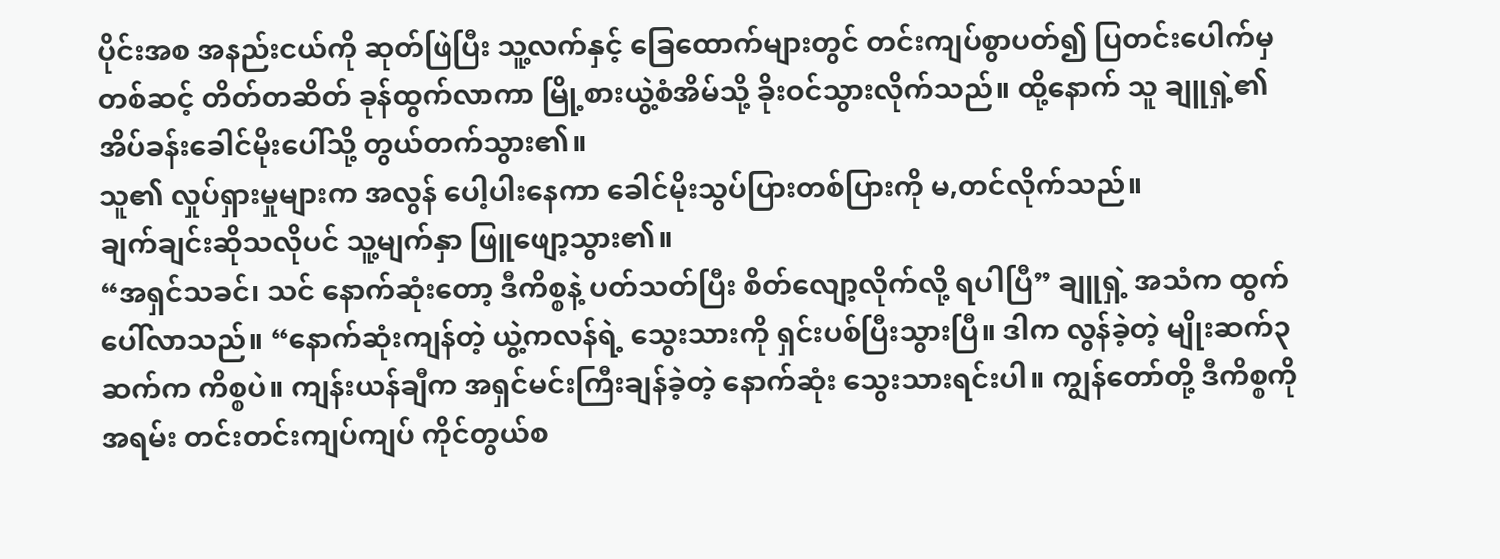ပိုင်းအစ အနည်းငယ်ကို ဆုတ်ဖြဲပြီး သူ့လက်နှင့် ခြေထောက်များတွင် တင်းကျပ်စွာပတ်၍ ပြတင်းပေါက်မှတစ်ဆင့် တိတ်တဆိတ် ခုန်ထွက်လာကာ မြို့စားယွဲ့စံအိမ်သို့ ခိုးဝင်သွားလိုက်သည်။ ထို့နောက် သူ ချူရှဲ့၏ အိပ်ခန်းခေါင်မိုးပေါ်သို့ တွယ်တက်သွား၏။
သူ၏ လှုပ်ရှားမှုများက အလွန် ပေါ့ပါးနေကာ ခေါင်မိုးသွပ်ပြားတစ်ပြားကို မ,တင်လိုက်သည်။
ချက်ချင်းဆိုသလိုပင် သူ့မျက်နှာ ဖြူဖျော့သွား၏။
“အရှင်သခင်၊ သင် နောက်ဆုံးတော့ ဒီကိစ္စနဲ့ ပတ်သတ်ပြီး စိတ်လျော့လိုက်လို့ ရပါပြီ” ချူရှဲ့ အသံက ထွက်ပေါ်လာသည်။ “နောက်ဆုံးကျန်တဲ့ ယွဲ့ကလန်ရဲ့ သွေးသားကို ရှင်းပစ်ပြီးသွားပြီ။ ဒါက လွန်ခဲ့တဲ့ မျိုးဆက်၃ဆက်က ကိစ္စပဲ။ ကျန်းယန်ချီက အရှင်မင်းကြီးချန်ခဲ့တဲ့ နောက်ဆုံး သွေးသားရင်းပါ။ ကျွန်တော်တို့ ဒီကိစ္စကို အရမ်း တင်းတင်းကျပ်ကျပ် ကိုင်တွယ်စ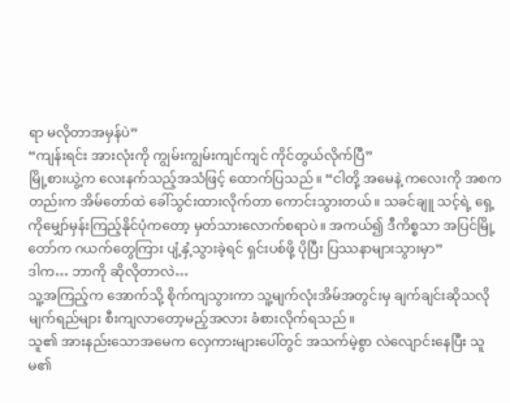ရာ မလိုတာအမှန်ပဲ”
“ကျန်းရင်း အားလုံးကို ကျွမ်းကျွမ်းကျင်ကျင် ကိုင်တွယ်လိုက်ပြီ”
မြို့စားယွဲ့က လေးနက်သည့်အသံဖြင့် ထောက်ပြသည်။ “ငါတို့ အမေနဲ့ ကလေးကို အစကတည်းက အိမ်တော်ထဲ ခေါ်သွင်းထားလိုက်တာ ကောင်းသွားတယ်။ သခင်ချူ သင့်ရဲ့ ရှေ့ကိုမျှော်မှန်းကြည့်နိုင်ပုံကတော့ မှတ်သားလောက်စရာပဲ။ အကယ်၍ ဒီကိစ္စသာ အပြင်မြို့တော်က ဂယက်တွေကြား ပျံ့နှံ့သွားခဲ့ရင် ရှင်းပစ်ဖို့ ပိုပြီး ပြဿနာများသွားမှာ”
ဒါက… ဘာကို ဆိုလိုတာလဲ…
သူ့အကြည့်က အောက်သို့ စိုက်ကျသွားကာ သူ့မျက်လုံးအိမ်အတွင်းမှ ချက်ချင်းဆိုသလို မျက်ရည်များ စီးကျလာတော့မည့်အလား ခံစားလိုက်ရသည်။
သူ၏ အားနည်းသောအမေက လှေကားများပေါ်တွင် အသက်မဲ့စွာ လဲလျောင်းနေပြီး သူမ၏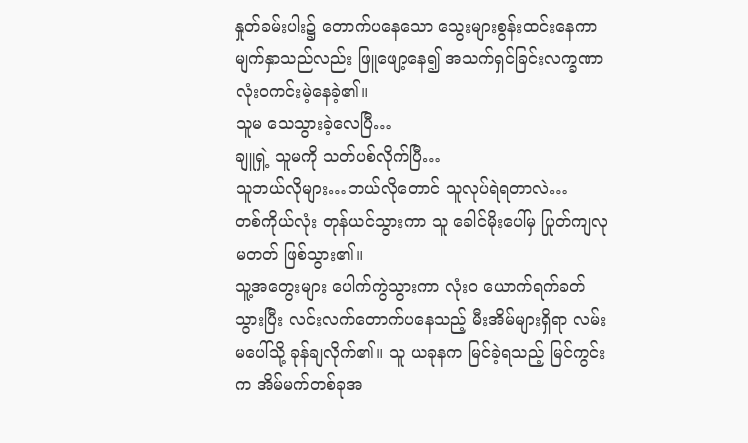နှုတ်ခမ်းပါး၌ တောက်ပနေသော သွေးများစွန်းထင်းနေကာ မျက်နှာသည်လည်း ဖြူဖျော့နေ၍ အသက်ရှင်ခြင်းလက္ခဏာ လုံးဝကင်းမဲ့နေခဲ့၏။
သူမ သေသွားခဲ့လေပြီ…
ချူရှဲ့ သူမကို သတ်ပစ်လိုက်ပြီ…
သူဘယ်လိုများ…ဘယ်လိုတောင် သူလုပ်ရဲရတာလဲ…
တစ်ကိုယ်လုံး တုန်ယင်သွားကာ သူ ခေါင်မိုးပေါ်မှ ပြုတ်ကျလုမတတ် ဖြစ်သွား၏။
သူ့အတွေးများ ပေါက်ကွဲသွားကာ လုံးဝ ယောက်ရက်ခတ်သွားပြီး လင်းလက်တောက်ပနေသည့် မီးအိမ်များရှိရာ လမ်းမပေါ်သို့ ခုန်ချလိုက်၏။ သူ ယခုနက မြင်ခဲ့ရသည့် မြင်ကွင်းက အိမ်မက်တစ်ခုအ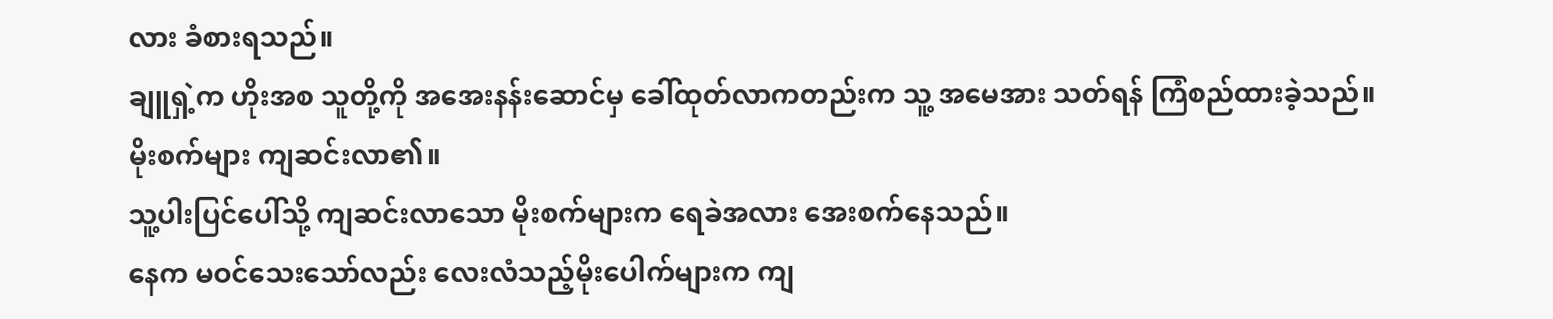လား ခံစားရသည်။
ချူရှဲ့က ဟိုးအစ သူတို့ကို အအေးနန်းဆောင်မှ ခေါ်ထုတ်လာကတည်းက သူ့ အမေအား သတ်ရန် ကြံစည်ထားခဲ့သည်။
မိုးစက်များ ကျဆင်းလာ၏။
သူ့ပါးပြင်ပေါ်သို့ ကျဆင်းလာသော မိုးစက်များက ရေခဲအလား အေးစက်နေသည်။
နေက မဝင်သေးသော်လည်း လေးလံသည့်မိုးပေါက်များက ကျ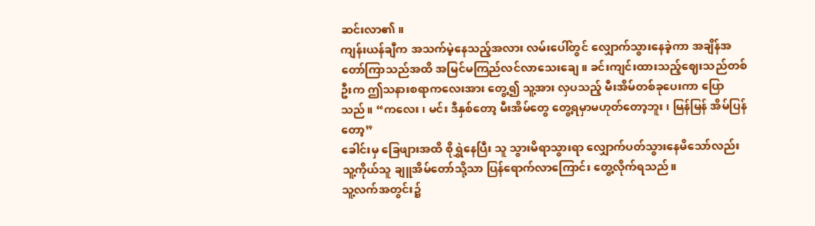ဆင်းလာ၏။
ကျန်းယန်ချီက အသက်မဲ့နေသည့်အလား လမ်းပေါ်တွင် လျှောက်သွားနေခဲ့ကာ အချိန်အတော်ကြာသည်အထိ အမြင်မကြည်လင်လာသေးချေ။ ခင်းကျင်းထားသည့်ဈေးသည်တစ်ဦးက ဤသနားစရာကလေးအား တွေ့၍ သူ့အား လှပသည့် မီးအိမ်တစ်ခုပေးကာ ပြောသည်။ “ကလေး၊ မင်း ဒီနှစ်တော့ မီးအိမ်တွေ တွေ့ရမှာမဟုတ်တော့ဘူး၊ မြန်မြန် အိမ်ပြန်တော့”
ခေါင်းမှ ခြေဖျားအထိ စိုရွှဲနေပြီး သူ သွားမိရာသွားရာ လျှောက်ပတ်သွားနေမိသော်လည်း သူ့ကိုယ်သူ ချူအိမ်တော်သို့သာ ပြန်ရောက်လာကြောင်း တွေ့လိုက်ရသည်။
သူ့လက်အတွင်း၌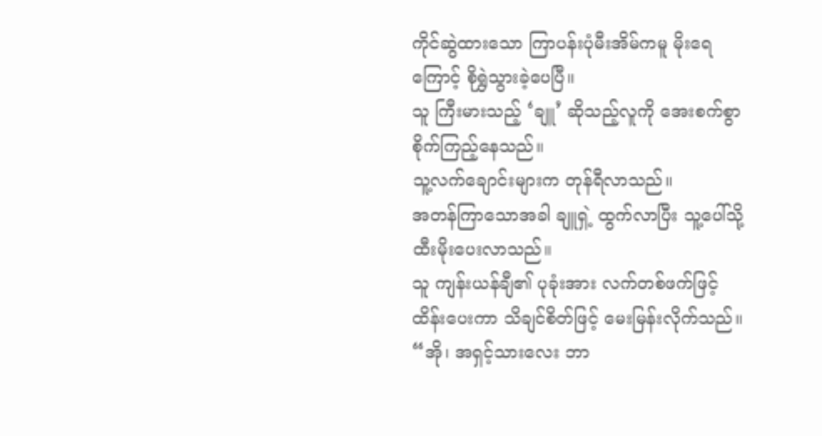ကိုင်ဆွဲထားသော ကြာပန်းပုံမီးအိမ်ကမူ မိုးရေကြောင့် စိုရွှဲသွားခဲ့ပေပြီ။
သူ ကြီးမားသည့် ‘ချူ’ ဆိုသည့်လူကို အေးစက်စွာ စိုက်ကြည့်နေသည်။
သူ့လက်ချောင်းများက တုန်ရီလာသည်။
အတန်ကြာသောအခါ ချူရှဲ့ ထွက်လာပြီး သူ့ပေါ်သို့ ထီးမိုးပေးလာသည်။
သူ ကျန်းယန်ချီ၏ ပုခုံးအား လက်တစ်ဖက်ဖြင့် ထိန်းပေးကာ သိချင်စိတ်ဖြင့် မေးမြန်းလိုက်သည်။ “အို၊ အရှင့်သားလေး ဘာ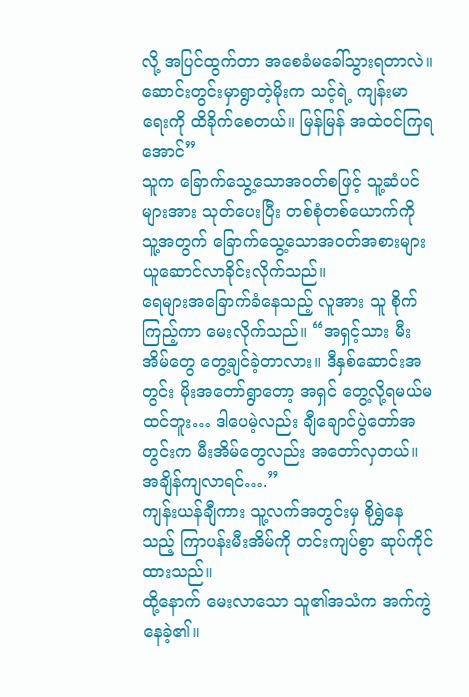လို့ အပြင်ထွက်တာ အစေခံမခေါ်သွားရတာလဲ။ ဆောင်းတွင်းမှာရွာတဲ့မိုးက သင့်ရဲ့ ကျန်းမာရေးကို ထိခိုက်စေတယ်။ မြန်မြန် အထဲဝင်ကြရအောင်”
သူက ခြောက်သွေ့သောအဝတ်စဖြင့် သူ့ဆံပင်များအား သုတ်ပေးပြီး တစ်စုံတစ်ယောက်ကို သူ့အတွက် ခြောက်သွေ့သောအဝတ်အစားများ ယူဆောင်လာခိုင်းလိုက်သည်။
ရေများအခြောက်ခံနေသည့် လူအား သူ စိုက်ကြည့်ကာ မေးလိုက်သည်။ “အရှင့်သား မီးအိမ်တွေ တွေ့ချင်ခဲ့တာလား။ ဒီနှစ်ဆောင်းအတွင်း မိုးအတော်ရွာတော့ အရှင် တွေ့လို့ရမယ်မထင်ဘူး… ဒါပေမဲ့လည်း ချီချောင်ပွဲတော်အတွင်းက မီးအိမ်တွေလည်း အတော်လှတယ်။ အချိန်ကျလာရင်….”
ကျန်းယန်ချီကား သူ့လက်အတွင်းမှ စိုရွှဲနေသည့် ကြာပန်းမီးအိမ်ကို တင်းကျပ်စွာ ဆုပ်ကိုင်ထားသည်။
ထို့နောက် မေးလာသော သူ၏အသံက အက်ကွဲနေခဲ့၏။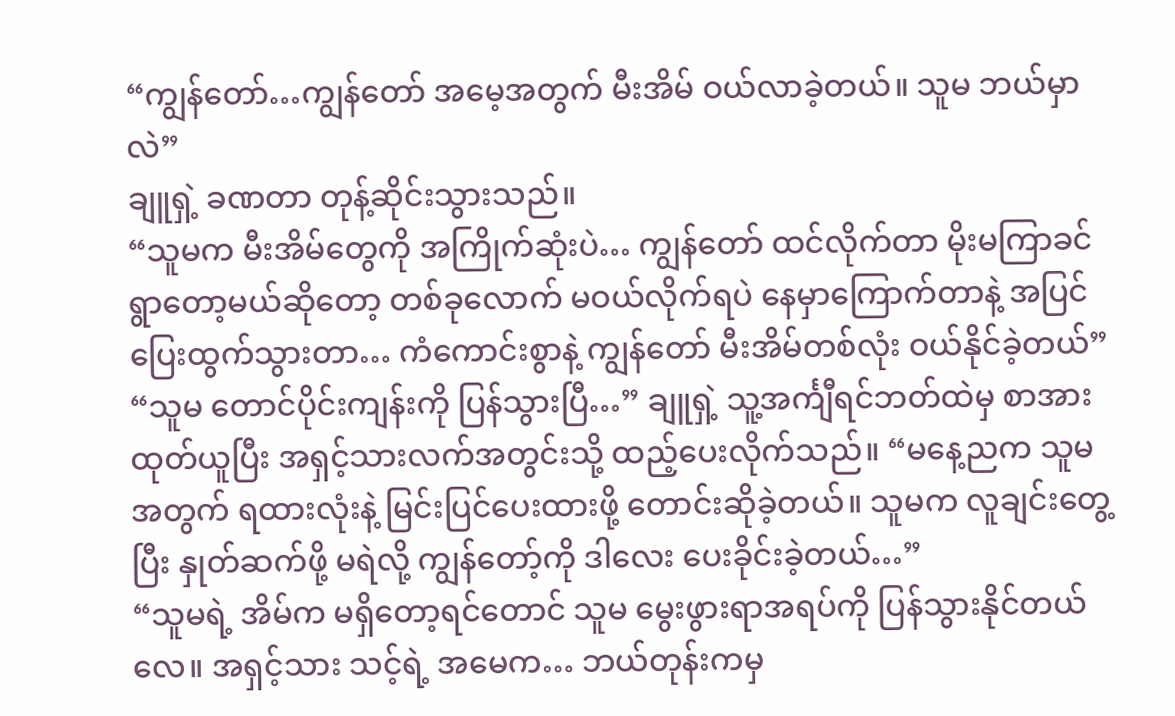“ကျွန်တော်…ကျွန်တော် အမေ့အတွက် မီးအိမ် ဝယ်လာခဲ့တယ်။ သူမ ဘယ်မှာလဲ”
ချူရှဲ့ ခဏတာ တုန့်ဆိုင်းသွားသည်။
“သူမက မီးအိမ်တွေကို အကြိုက်ဆုံးပဲ… ကျွန်တော် ထင်လိုက်တာ မိုးမကြာခင် ရွာတော့မယ်ဆိုတော့ တစ်ခုလောက် မဝယ်လိုက်ရပဲ နေမှာကြောက်တာနဲ့ အပြင်ပြေးထွက်သွားတာ… ကံကောင်းစွာနဲ့ ကျွန်တော် မီးအိမ်တစ်လုံး ဝယ်နိုင်ခဲ့တယ်”
“သူမ တောင်ပိုင်းကျန်းကို ပြန်သွားပြီ…” ချူရှဲ့ သူ့အင်္ကျီရင်ဘတ်ထဲမှ စာအား ထုတ်ယူပြီး အရှင့်သားလက်အတွင်းသို့ ထည့်ပေးလိုက်သည်။ “မနေ့ညက သူမအတွက် ရထားလုံးနဲ့ မြင်းပြင်ပေးထားဖို့ တောင်းဆိုခဲ့တယ်။ သူမက လူချင်းတွေ့ပြီး နှုတ်ဆက်ဖို့ မရဲလို့ ကျွန်တော့်ကို ဒါလေး ပေးခိုင်းခဲ့တယ်…”
“သူမရဲ့ အိမ်က မရှိတော့ရင်တောင် သူမ မွေးဖွားရာအရပ်ကို ပြန်သွားနိုင်တယ်လေ။ အရှင့်သား သင့်ရဲ့ အမေက… ဘယ်တုန်းကမှ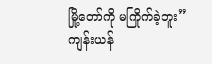မြို့တော်ကို မကြိုက်ခဲ့ဘူး”
ကျန်းယန်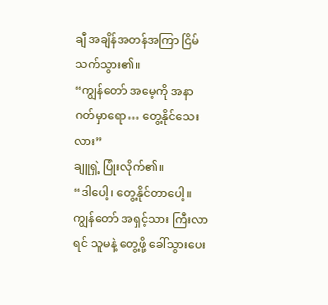ချီ အချိန်အတန်အကြာ ငြိမ်သက်သွား၏။
“ကျွန်တော် အမေ့ကို အနာဂတ်မှာရော… တွေ့နိုင်သေးလား”
ချူရှဲ့ ပြုံးလိုက်၏။
“ဒါပေါ့၊ တွေ့နိုင်တာပေါ့။ ကျွန်တော် အရှင့်သား ကြီးလာရင် သူမနဲ့ တွေ့ဖို့ ခေါ်သွားပေး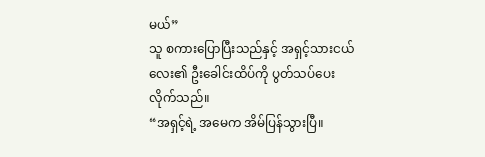မယ်”
သူ စကားပြောပြီးသည်နှင့် အရှင့်သားငယ်လေး၏ ဦးခေါင်းထိပ်ကို ပွတ်သပ်ပေးလိုက်သည်။
“အရှင့်ရဲ့ အမေက အိမ်ပြန်သွားပြီ။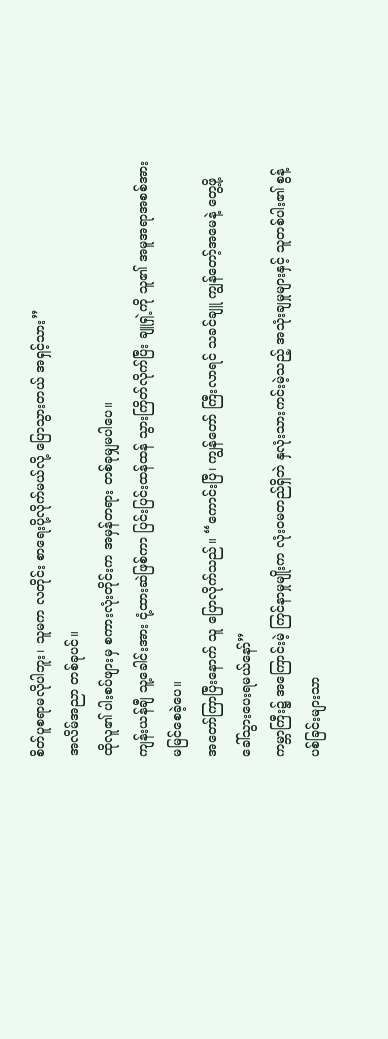စိတ်ပူစရာမလိုပါဘူး၊ သူမက လတိုင်း စာရေးပို့လိုက်မယ်လို့ ပြောသွားတယ် အရှင့်သား”
အလိမ်အညာ တစ်ခုပင်။
ထိုလူ၏ ပါးစပ်ဖျားမှ စကားလုံးတိုင်းက အမှန်တရား တစ်ခုမျှမပါပေ။
ကျန်းယန်ချီ သူ့ခေါင်းအား ငုံ့ထားဆဲဖြစ်ကာ ပြင်းပြင်းထန်ထန် သွားကြိတ်လိုက်ပြီး ချူရှဲ့ကို သူ၏ အမူအရာအစစ်အား မမြင်စေခဲ့ပေ။
အတော်ကြာပြီးနောက် သူ ပြောလိုက်သည်။ “ကောင်းပြီ၊ ကျွန်တော် ကြီးလာရင် သခင်ချူ ကျွန်တော့်အမေနဲ့ တွေ့ဖို့ ခေါ်သွားပေးရမယ်နော်”
ကမ္ဘာကြီး၌ အကြောင်းမဲ့ ကြင်နာမှုမျိုးက လုံးဝမတည်ရှိဘဲ နှလုံးသားကင်းမဲ့သည့် အသုံးချမှုများနှင့် သူတစ်ပါး၏ စွန့်ပစ်ခြင်းများသာ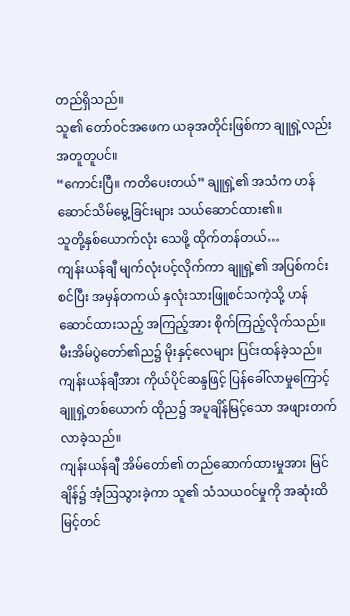တည်ရှိသည်။
သူ၏ တော်ဝင်အဖေက ယခုအတိုင်းဖြစ်ကာ ချူရှဲ့လည်း အတူတူပင်။
“ကောင်းပြီ။ ကတိပေးတယ်” ချူရှဲ့၏ အသံက ဟန်ဆောင်သိမ်မွေ့ခြင်းများ သယ်ဆောင်ထား၏။
သူတို့နှစ်ယောက်လုံး သေဖို့ ထိုက်တန်တယ်…
ကျန်းယန်ချီ မျက်လုံးပင့်လိုက်ကာ ချူရှဲ့၏ အပြစ်ကင်းစင်ပြီး အမှန်တကယ် နှလုံးသားဖြူစင်သကဲ့သို့ ဟန်ဆောင်ထားသည့် အကြည့်အား စိုက်ကြည့်လိုက်သည်။
မီးအိမ်ပွဲတော်၏ည၌ မိုးနှင့်လေများ ပြင်းထန်ခဲ့သည်။ ကျန်းယန်ချီအား ကိုယ်ပိုင်ဆန္ဒဖြင့် ပြန်ခေါ်လာမှုကြောင့် ချူရှဲ့တစ်ယောက် ထိုည၌ အပူချိန်မြင့်သော အဖျားတက်လာခဲ့သည်။
ကျန်းယန်ချီ အိမ်တော်၏ တည်ဆောက်ထားမှုအား မြင်ချိန်၌ အံ့ဩသွားခဲ့ကာ သူ၏ သံသယဝင်မှုကို အဆုံးထိ မြင့်တင်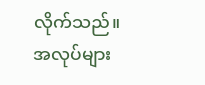လိုက်သည်။ အလုပ်များ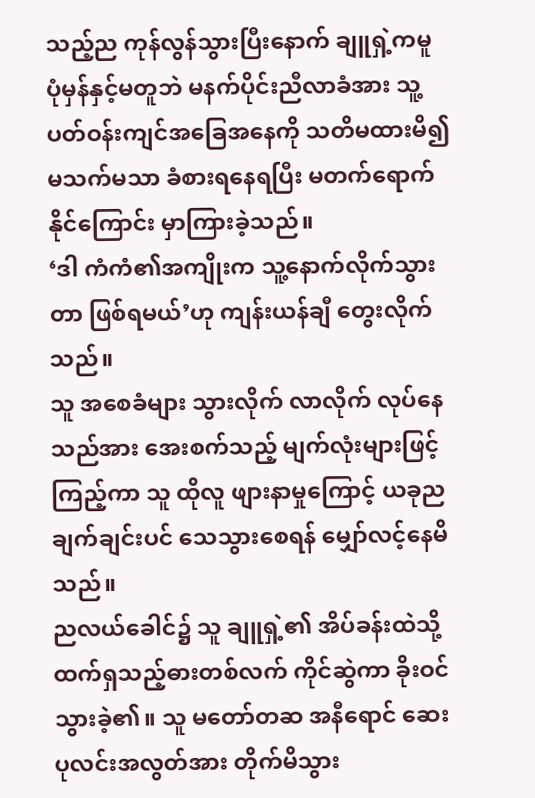သည့်ည ကုန်လွန်သွားပြီးနောက် ချူရှဲ့ကမူ ပုံမှန်နှင့်မတူဘဲ မနက်ပိုင်းညီလာခံအား သူ့ပတ်ဝန်းကျင်အခြေအနေကို သတိမထားမိ၍ မသက်မသာ ခံစားရနေရပြီး မတက်ရောက်နိုင်ကြောင်း မှာကြားခဲ့သည်။
‘ဒါ ကံကံ၏အကျိုးက သူ့နောက်လိုက်သွားတာ ဖြစ်ရမယ်’ဟု ကျန်းယန်ချီ တွေးလိုက်သည်။
သူ အစေခံများ သွားလိုက် လာလိုက် လုပ်နေသည်အား အေးစက်သည့် မျက်လုံးများဖြင့် ကြည့်ကာ သူ ထိုလူ ဖျားနာမှုကြောင့် ယခုည ချက်ချင်းပင် သေသွားစေရန် မျှော်လင့်နေမိသည်။
ညလယ်ခေါင်၌ သူ ချူရှဲ့၏ အိပ်ခန်းထဲသို့ ထက်ရှသည့်ဓားတစ်လက် ကိုင်ဆွဲကာ ခိုးဝင်သွားခဲ့၏။ သူ မတော်တဆ အနီရောင် ဆေးပုလင်းအလွတ်အား တိုက်မိသွား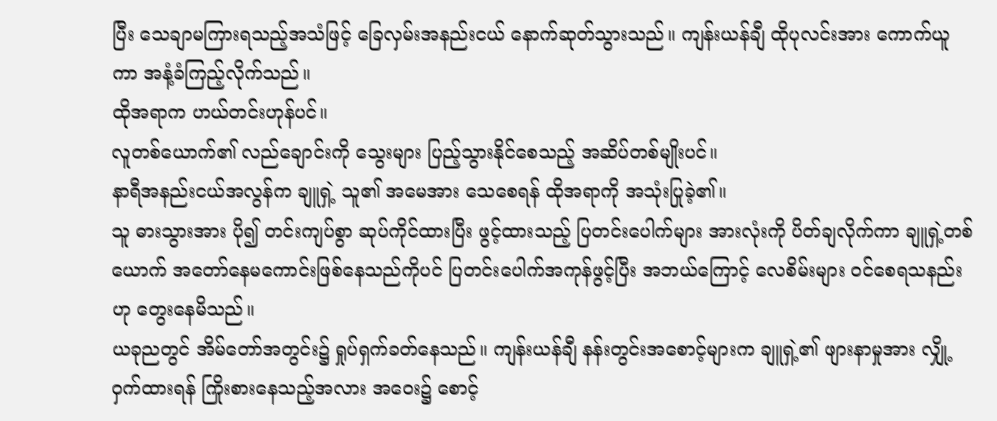ပြီး သေချာမကြားရသည့်အသံဖြင့် ခြေလှမ်းအနည်းငယ် နောက်ဆုတ်သွားသည်။ ကျန်းယန်ချီ ထိုပုလင်းအား ကောက်ယူကာ အနံ့ခံကြည့်လိုက်သည်။
ထိုအရာက ဟယ်တင်းဟုန်ပင်။
လူတစ်ယောက်၏ လည်ချောင်းကို သွေးများ ပြည့်သွားနိုင်စေသည့် အဆိပ်တစ်မျိုးပင်။
နာရီအနည်းငယ်အလွန်က ချူရှဲ့ သူ၏ အမေအား သေစေရန် ထိုအရာကို အသုံးပြုခဲ့၏။
သူ ဓားသွားအား ပို၍ တင်းကျပ်စွာ ဆုပ်ကိုင်ထားပြီး ဖွင့်ထားသည့် ပြတင်းပေါက်များ အားလုံးကို ပိတ်ချလိုက်ကာ ချူရှဲ့တစ်ယောက် အတော်နေမကောင်းဖြစ်နေသည်ကိုပင် ပြတင်းပေါက်အကုန်ဖွင့်ပြီး အဘယ်ကြောင့် လေစိမ်းများ ဝင်စေရသနည်းဟု တွေးနေမိသည်။
ယခုညတွင် အိမ်တော်အတွင်း၌ ရှုပ်ရှက်ခတ်နေသည်။ ကျန်းယန်ချီ နန်းတွင်းအစောင့်များက ချူရှဲ့၏ ဖျားနာမှုအား လျှို့ဝှက်ထားရန် ကြိုးစားနေသည့်အလား အဝေး၌ စောင့်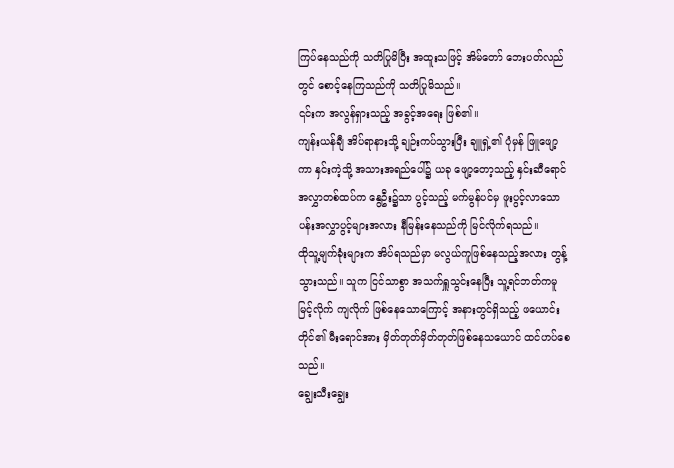ကြပ်နေသည်ကို သတိပြုမိပြီး အထူးသဖြင့် အိမ်တော် ဘေးပတ်လည်တွင် စောင့်နေကြသည်ကို သတိပြုမိသည်။
၎င်းက အလွန်ရှားသည့် အခွင့်အရေး ဖြစ်၏။
ကျန်းယန်ချီ အိပ်ရာနားသို့ ချဉ်းကပ်သွားပြီး ချူရှဲ့၏ ပုံမှန် ဖြူဖျော့ကာ နှင်းကဲ့သို့ အသားအရည်ပေါ်၌ ယခု ဖျော့တော့သည့် နှင်းဆီရောင်အလွှာတစ်ထပ်က နွေဦး၌သာ ပွင့်သည့် မက်မွန်ပင်မှ ဖူးပွင့်လာသော ပန်းအလွှာပွင့်များအလား နီမြန်းနေသည်ကို မြင်လိုက်ရသည်။
ထိုသူ့မျက်ခုံးများက အိပ်ရသည်မှာ မလွယ်ကူဖြစ်နေသည့်အလား တွန့်သွားသည်။ သူက ငြင်သာစွာ အသက်ရှူသွင်းနေပြီး သူ့ရင်ဘတ်ကမူ မြင့်လိုက် ကျလိုက် ဖြစ်နေသောကြောင့် အနားတွင်ရှိသည့် ဖယောင်းတိုင်၏ မီးရောင်အား မှိတ်တုတ်မှိတ်တုတ်ဖြစ်နေသယောင် ထင်ဟပ်စေသည်။
ချွေးသီးချွေး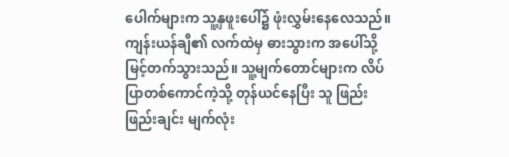ပေါက်များက သူ့နှဖူးပေါ်၌ ဖုံးလွှမ်းနေလေသည်။
ကျန်းယန်ချီ၏ လက်ထဲမှ ဓားသွားက အပေါ်သို့ မြင့်တက်သွားသည်။ သူ့မျက်တောင်များက လိပ်ပြာတစ်ကောင်ကဲ့သို့ တုန်ယင်နေပြီး သူ ဖြည်းဖြည်းချင်း မျက်လုံး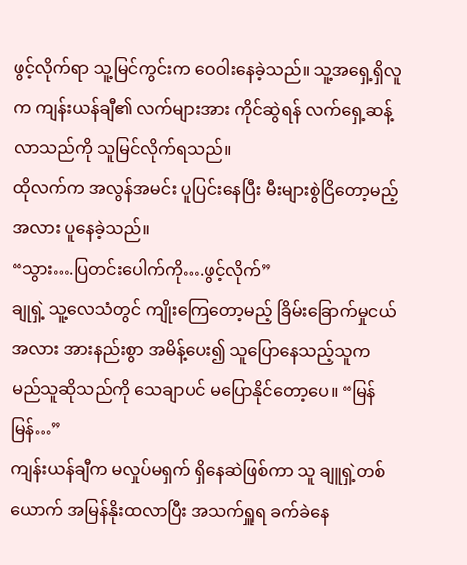ဖွင့်လိုက်ရာ သူ့မြင်ကွင်းက ဝေဝါးနေခဲ့သည်။ သူ့အရှေ့ရှိလူက ကျန်းယန်ချီ၏ လက်များအား ကိုင်ဆွဲရန် လက်ရှေ့ဆန့်လာသည်ကို သူမြင်လိုက်ရသည်။
ထိုလက်က အလွန်အမင်း ပူပြင်းနေပြီး မီးများစွဲငြိတော့မည့်အလား ပူနေခဲ့သည်။
“သွား….ပြတင်းပေါက်ကို….ဖွင့်လိုက်”
ချုရှဲ့ သူ့လေသံတွင် ကျိုးကြေတော့မည့် ခြိမ်းခြောက်မှုငယ်အလား အားနည်းစွာ အမိန့်ပေး၍ သူပြောနေသည့်သူက မည်သူဆိုသည်ကို သေချာပင် မပြောနိုင်တော့ပေ။ “မြန်မြန်…”
ကျန်းယန်ချီက မလှုပ်မရှက် ရှိနေဆဲဖြစ်ကာ သူ ချူရှဲ့တစ်ယောက် အမြန်နိုးထလာပြီး အသက်ရှူရ ခက်ခဲနေ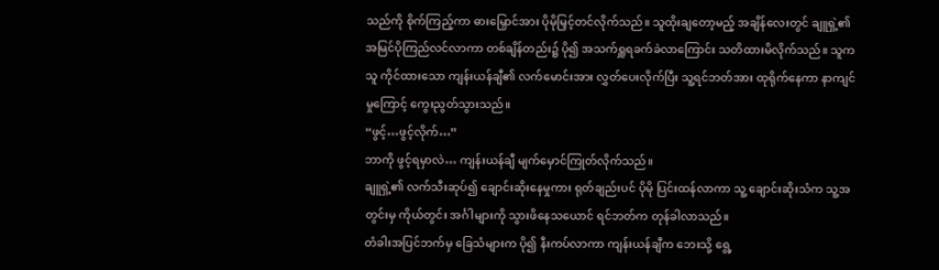သည်ကို စိုက်ကြည့်ကာ ဓားမြှောင်အား ပိုမိုမြှင့်တင်လိုက်သည်။ သူထိုးချတော့မည့် အချိန်လေးတွင် ချူရှဲ့၏ အမြင်ပိုကြည်လင်လာကာ တစ်ချိန်တည်း၌ ပို၍ အသက်ရှူရခက်ခဲလာကြောင်း သတိထားမိလိုက်သည်။ သူက သူ ကိုင်ထားသော ကျန်းယန်ချီ၏ လက်မောင်းအား လွှတ်ပေးလိုက်ပြီး သူ့ရင်ဘတ်အား ထုရိုက်နေကာ နာကျင်မှုကြောင့် ကွေးညွတ်သွားသည်။
“ဖွင့်…ဖွင့်လိုက်…”
ဘာကို ဖွင့်ရမှာလဲ… ကျန်းယန်ချီ မျက်မှောင်ကြုတ်လိုက်သည်။
ချူရှဲ့၏ လက်သီးဆုပ်၍ ချောင်းဆိုးနေမှုကား ရုတ်ချည်းပင် ပိုမို ပြင်းထန်လာကာ သူ့ ချောင်းဆိုးသံက သူ့အတွင်းမှ ကိုယ်တွင်း အင်္ဂါများကို သွားဖိနေသယောင် ရင်ဘတ်က တုန်ခါလာသည်။
တံခါးအပြင်ဘက်မှ ခြေသံများက ပို၍ နီးကပ်လာကာ ကျန်းယန်ချီက ဘေးသို့ ရွေ့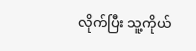လိုက်ပြီး သူ့ကိုယ်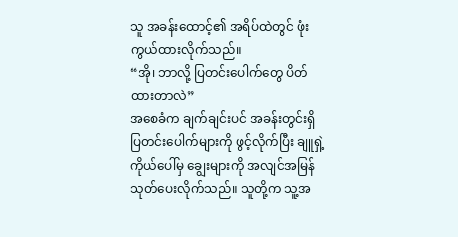သူ အခန်းထောင့်၏ အရိပ်ထဲတွင် ဖုံးကွယ်ထားလိုက်သည်။
“အို၊ ဘာလို့ ပြတင်းပေါက်တွေ ပိတ်ထားတာလဲ”
အစေခံက ချက်ချင်းပင် အခန်းတွင်းရှိ ပြတင်းပေါက်များကို ဖွင့်လိုက်ပြီး ချူရှဲ့ကိုယ်ပေါ်မှ ချွေးများကို အလျင်အမြန် သုတ်ပေးလိုက်သည်။ သူတို့က သူ့အ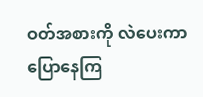ဝတ်အစားကို လဲပေးကာ ပြောနေကြ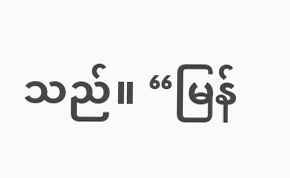သည်။ “မြန်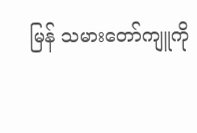မြန် သမားတော်ကျူကို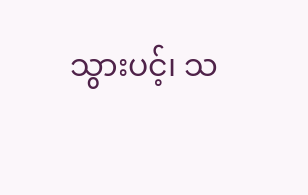သွားပင့်၊ သ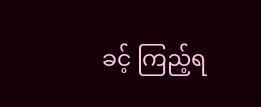ခင့် ကြည့်ရ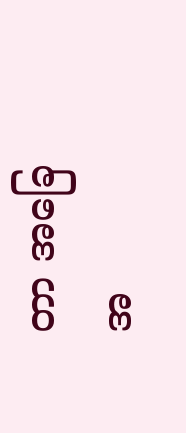တာ အခြေအ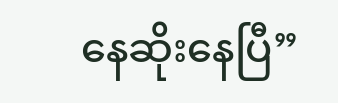နေဆိုးနေပြီ”